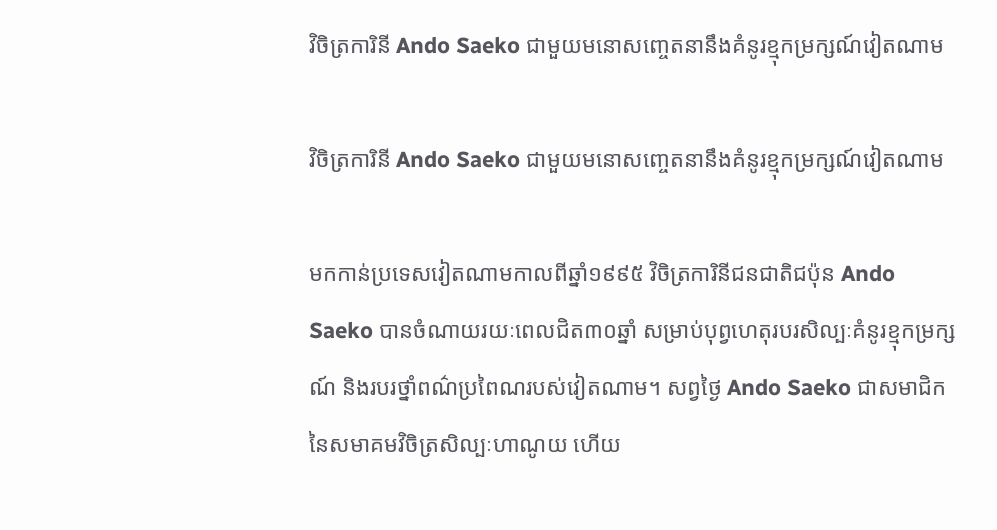វិចិត្រការិនី Ando Saeko ជាមួយមនោសញ្ចេតនានឹងគំនូរខ្មុកម្រក្សណ៍វៀតណាម

វិចិត្រការិនី Ando Saeko ជាមួយមនោសញ្ចេតនានឹងគំនូរខ្មុកម្រក្សណ៍វៀតណាម

មកកាន់ប្រទេសវៀតណាមកាលពីឆ្នាំ១៩៩៥ វិចិត្រការិនីជនជាតិជប៉ុន Ando Saeko បានចំណាយរយៈពេលជិត៣០ឆ្នាំ សម្រាប់បុព្វហេតុរបរសិល្បៈគំនូរខ្មុកម្រក្សណ៍ និងរបរថ្នាំពណ៌ប្រពៃណរបស់វៀតណាម។ សព្វថ្ងៃ Ando Saeko ជាសមាជិកនៃសមាគមវិចិត្រសិល្បៈហាណូយ ហើយ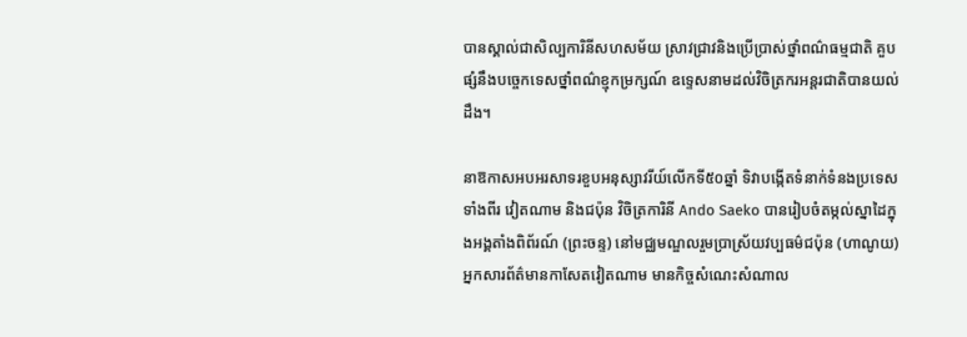បានស្គាល់ជាសិល្បការិនីសហសម័យ ស្រាវជ្រាវនិងប្រើប្រាស់ថ្នាំពណ៌ធម្មជាតិ គួបផ្សំនឹងបច្ចេកទេសថ្នាំពណ៌ខ្មុកម្រក្សណ៍ ឧទ្ទេសនាមដល់វិចិត្រករអន្តរជាតិបានយល់ដឹង។

នាឱកាសអបអរសាទរខួបអនុស្សាវរីយ៍លើកទី៥០ឆ្នាំ ទិវាបង្កើតទំនាក់ទំនងប្រទេសទាំងពីរ វៀតណាម និងជប៉ុន វិចិត្រការិនី Ando Saeko បានរៀបចំតម្កល់ស្នាដៃក្នុងអង្គតាំងពិព័រណ៍ (ព្រះចន្ទ) នៅមជ្ឈមណ្ឌលរួមប្រាស្រ័យវប្បធម៌ជប៉ុន (ហាណូយ) អ្នកសារព័ត៌មានកាសែតវៀតណាម មានកិច្ចសំណេះសំណាល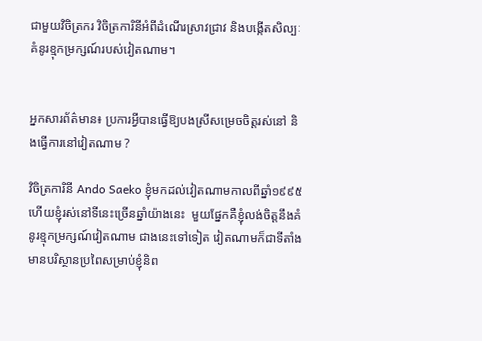ជាមួយវិចិត្រករ វិចិត្រការិនីអំពីដំណើរស្រាវជ្រាវ និងបង្កើតសិល្បៈគំនូរខ្មុកម្រក្សណ៍របស់វៀតណាម។


អ្នកសារព័ត៌មាន៖ ប្រការអ្វីបានធ្វើឱ្យបងស្រីសម្រេចចិត្តរស់នៅ និងធ្វើការនៅវៀតណាម ?

វិចិត្រការិនី Ando Saeko ខ្ញុំមកដល់វៀតណាមកាលពីឆ្នាំ១៩៩៥ ហើយខ្ញុំរស់នៅទីនេះច្រើនឆ្នាំយ៉ាងនេះ  មួយផ្នែកគឺខ្ញុំលង់ចិត្តនឹងគំនូរខ្មុកម្រក្សណ៍វៀតណាម ជាងនេះទៅទៀត វៀតណាមក៏ជាទីតាំងមានបរិស្ថានប្រពៃសម្រាប់ខ្ញុំនិព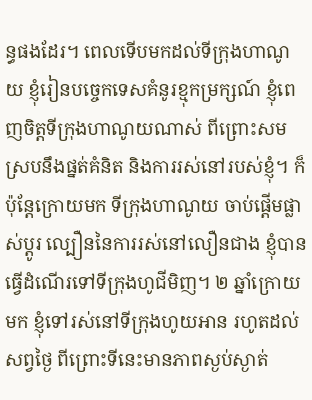ន្ធផងដែរ។ ពេលទើបមកដល់ទីក្រុងហាណូយ ខ្ញុំរៀនបច្ចេកទេសគំនូរខ្មុកម្រក្សណ៍ ខ្ញុំពេញចិត្តទីក្រុងហាណូយណាស់ ពីព្រោះសមស្របនឹងផ្នត់គំនិត និងការរស់នៅរបស់ខ្ញុំ។ ក៏ប៉ុន្តែក្រោយមក ទីក្រុងហាណូយ ចាប់ផ្តើមផ្លាស់ប្តូរ ល្បឿននៃការរស់នៅលឿនជាង ខ្ញុំបានធ្វើដំណើរទៅទីក្រុងហូជីមិញ។ ២ ឆ្នាំក្រោយមក ខ្ញុំទៅរស់នៅទីក្រុងហូយអាន រហូតដល់សព្វថ្ងៃ ពីព្រោះទីនេះមានភាពស្ងប់ស្ងាត់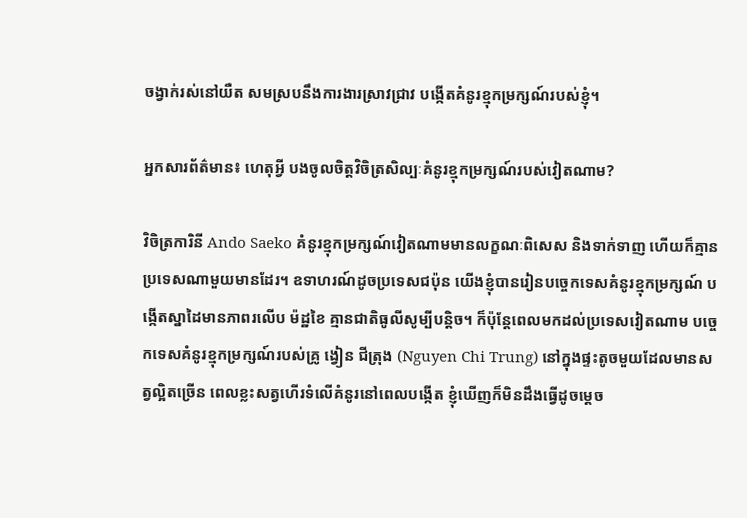ចង្វាក់រស់នៅយឺត សមស្របនឹងការងារស្រាវជ្រាវ បង្កើតគំនូរខ្មុកម្រក្សណ៍របស់ខ្ញុំ។

អ្នកសារព័ត៌មាន៖ ហេតុអ្វី បងចូលចិត្តវិចិត្រសិល្បៈគំនូរខ្មុកម្រក្សណ៍របស់វៀតណាម?

វិចិត្រការិនី Ando Saeko គំនូរខ្មុកម្រក្សណ៍វៀតណាមមានលក្ខណៈពិសេស និងទាក់ទាញ ហើយក៏គ្មានប្រទេសណាមួយមានដែរ។ ឧទាហរណ៍ដូចប្រទេសជប៉ុន យើងខ្ញុំបានរៀនបច្ចេកទេសគំនូរខ្មុកម្រក្សណ៍ បង្កើតស្នាដៃមានភាពរលើប ម៉ដ្ឋខៃ គ្មានជាតិធូលីសូម្បីបន្តិច។ ក៏ប៉ុន្តែពេលមកដល់ប្រទេសវៀតណាម បច្ចេកទេសគំនូរខ្មុកម្រក្សណ៍របស់គ្រូ ង្វៀន ជីត្រុង (Nguyen Chi Trung) នៅក្នុងផ្ទះតូចមួយដែលមានសត្វល្អិតច្រើន ពេលខ្លះសត្វហើរទំលើគំនូរនៅពេលបង្កើត ខ្ញុំឃើញក៏មិនដឹងធ្វើដូចម្តេច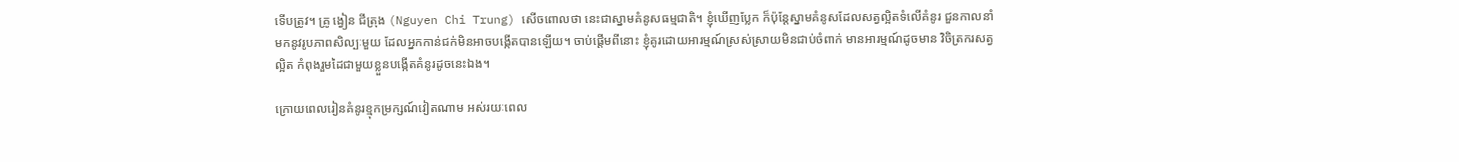ទើបត្រូវ។ គ្រូ ង្វៀន ជីត្រុង (Nguyen Chi Trung) សើចពោលថា នេះជាស្នាមគំនូសធម្មជាតិ។ ខ្ញុំឃើញប្លែក ក៏ប៉ុន្តែស្នាមគំនូសដែលសត្វល្អិតទំលើគំនូរ ជួនកាលនាំមកនូវរូបភាពសិល្បៈមួយ ដែលអ្នកកាន់ជក់មិនអាចបង្កើតបានឡើយ។ ចាប់ផ្តើមពីនោះ ខ្ញុំគូរដោយអារម្មណ៍ស្រស់ស្រាយមិនជាប់ចំពាក់ មានអារម្មណ៍ដូចមាន វិចិត្រករសត្វល្អិត កំពុងរួមដៃជាមួយខ្លួនបង្កើតគំនូរដូចនេះឯង។

ក្រោយពេលរៀនគំនូរខ្មុកម្រក្សណ៍វៀតណាម អស់រយៈពេល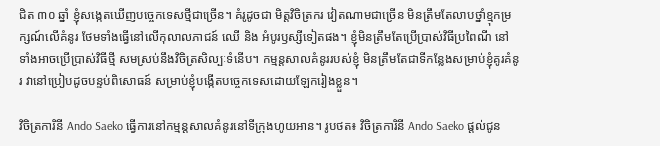ជិត ៣០ ឆ្នាំ ខ្ញុំសង្កេតឃើញបច្ចេកទេសថ្មីជាច្រើន។ គំរូដូចជា មិត្តវិចិត្រករ វៀតណាមជាច្រើន មិនត្រឹមតែលាបថ្នាំខ្មុកម្រក្សណ៍លើគំនូរ ថែមទាំងធ្វើនៅលើកុលាលភាជន៍ ឈើ និង អំបូរឫស្សីទៀតផង។ ខ្ញុំមិនត្រឹមតែប្រើប្រាស់វិធីប្រពៃណី នៅទាំងអាចប្រើប្រាស់វិធីថ្មី សមស្រប់នឹងវិចិត្រសិល្បៈទំនើប។ កម្មន្តសាលគំនូររបស់ខ្ញុំ មិនត្រឹមតែជាទីកន្លែងសម្រាប់ខ្ញុំគូរគំនូរ វានៅប្រៀបដូចបន្ទប់ពិសោធន៍ សម្រាប់ខ្ញុំបង្កើតបច្ចេកទេសដោយឡែករៀងខ្លួន។

វិចិត្រការិនី Ando Saeko ធ្វើការនៅកម្មន្តសាលគំនូរនៅទីក្រុងហូយអាន។ រូបថត៖ វិចិត្រការិនី Ando Saeko ផ្តល់ជូន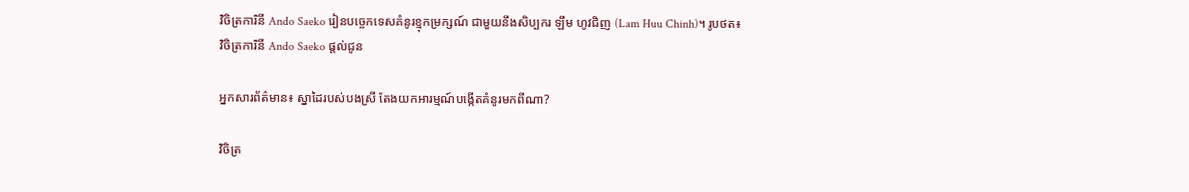វិចិត្រការិនី Ando Saeko រៀនបច្ចេកទេសគំនូរខ្មុកម្រក្សណ៍ ជាមួយនឹងសិប្បករ ឡឹម ហូវជិញ (Lam Huu Chinh)។ រូបថត៖ វិចិត្រការិនី Ando Saeko ផ្តល់ជូន

អ្នកសារព័ត៌មាន៖ ស្នាដៃរបស់បងស្រី តែងយកអារម្មណ៍បង្កើតគំនូរមកពីណា?

វិចិត្រ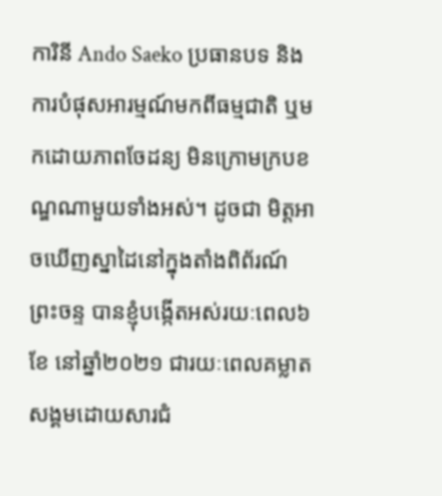ការិនី Ando Saeko ប្រធានបទ និងការបំផុសអារម្មណ៍មកពីធម្មជាតិ ឬមកដោយភាពចែដន្យ មិនក្រោមក្របខណ្ឌណាមួយទាំងអស់។ ដូចជា មិត្តអាចឃើញស្នាដៃនៅក្នុងតាំងពិព័រណ៍ ព្រះចន្ទ បានខ្ញុំបង្កើតអស់រយៈពេល៦ខែ នៅឆ្នាំ២០២១ ជារយៈពេលគម្លាតសង្គមដោយសារជំ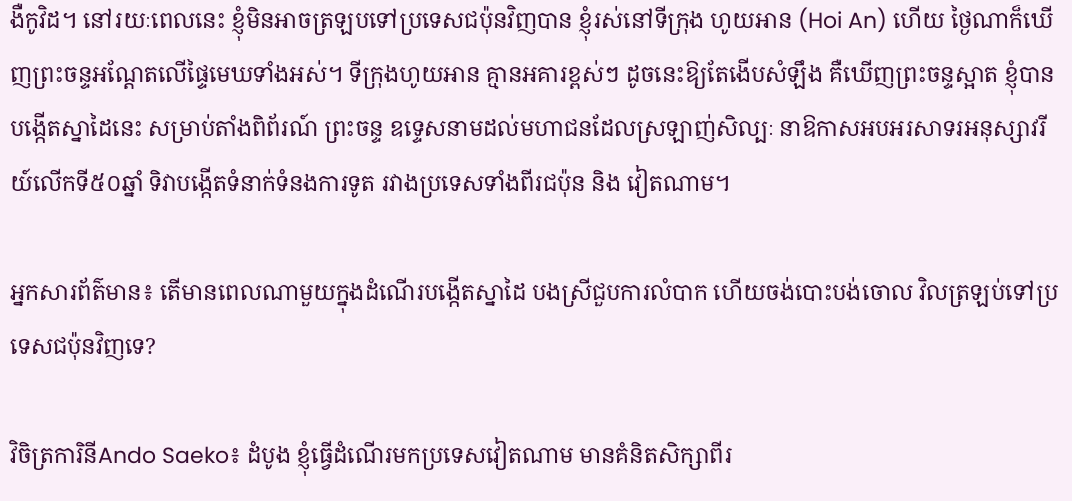ងឺកូវិដ។ នៅរយៈពេលនេះ ខ្ញុំមិនអាចត្រឡបទៅប្រទេសជប៉ុនវិញបាន ខ្ញុំរស់នៅទីក្រុង ហូយអាន (Hoi An) ហើយ ថ្ងៃណាក៏ឃើញព្រះចន្ទអណ្តែតលើផ្ទៃមេឃទាំងអស់។ ទីក្រុងហូយអាន គ្មានអគារខ្ពស់ៗ ដូចនេះឱ្យតែងើបសំឡឹង គឺឃើញព្រះចន្ទស្អាត ខ្ញុំបានបង្កើតស្នាដៃនេះ សម្រាប់តាំងពិព័រណ៍ ព្រះចន្ទ ឧទ្ទេសនាមដល់មហាជនដែលស្រឡាញ់សិល្បៈ នាឱកាសអបអរសាទរអនុស្សាវរីយ៍លើកទី៥០ឆ្នាំ ទិវាបង្កើតទំនាក់ទំនងការទូត រវាងប្រទេសទាំងពីរជប៉ុន និង វៀតណាម។

អ្នកសារព័ត៌មាន៖ តើមានពេលណាមួយក្នុងដំណើរបង្កើតស្នាដៃ បងស្រីជួបការលំបាក ហើយចង់បោះបង់ចោល វិលត្រឡប់ទៅប្រទេសជប៉ុនវិញទេ?

វិចិត្រការិនីAndo Saeko៖ ដំបូង ខ្ញុំធ្វើដំណើរមកប្រទេសវៀតណាម មានគំនិតសិក្សាពីរ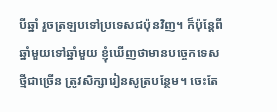បីឆ្នាំ រួចត្រឡបទៅប្រទេសជប៉ុនវិញ។ ក៏ប៉ុន្តែពីឆ្នាំមួយទៅឆ្នាំមួយ ខ្ញុំឃើញថាមានបច្ចេកទេសថ្មីជាច្រើន ត្រូវសិក្សារៀនសូត្របន្ថែម។ ចេះតែ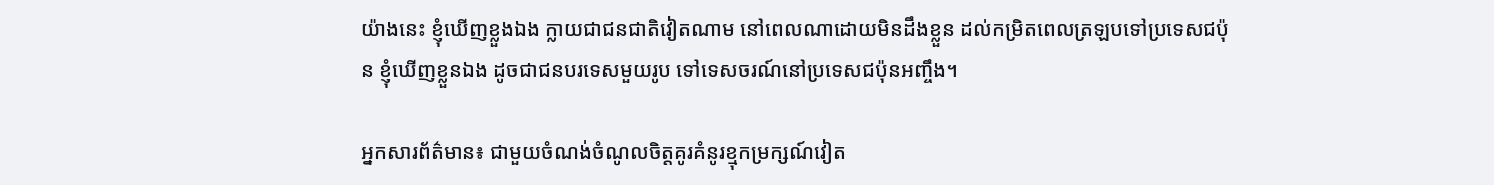យ៉ាងនេះ ខ្ញុំឃើញខ្លួងឯង ក្លាយជាជនជាតិវៀតណាម នៅពេលណាដោយមិនដឹងខ្លួន ដល់កម្រិតពេលត្រឡបទៅប្រទេសជប៉ុន ខ្ញុំឃើញខ្លួនឯង ដូចជាជនបរទេសមួយរូប ទៅទេសចរណ៍នៅប្រទេសជប៉ុនអញ្ចឹង។

អ្នកសារព័ត៌មាន៖ ជាមួយចំណង់ចំណូលចិត្តគូរគំនូរខ្មុកម្រក្សណ៍វៀត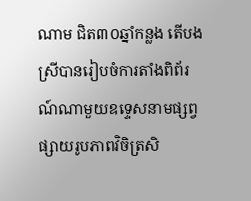ណាម ជិត៣០ឆ្នាំកន្លង តើបងស្រីបានរៀបចំការតាំងពិព័រណ៍ណាមួយឧទ្ទេសនាមផ្សព្វផ្សាយរូបភាពវិចិត្រសិ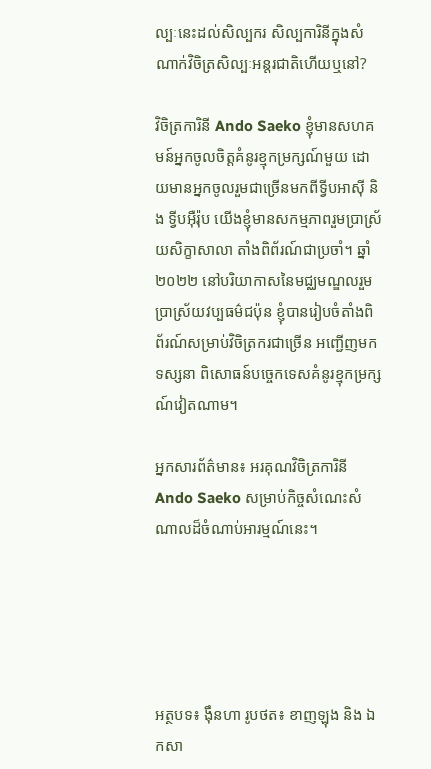ល្បៈនេះដល់សិល្បករ សិល្បការិនីក្នុងសំណាក់វិចិត្រសិល្បៈអន្តរជាតិហើយឬនៅ?

វិចិត្រការិនី Ando Saeko ខ្ញុំមានសហគមន៍អ្នកចូលចិត្តគំនូរខ្មុកម្រក្សណ៍មួយ ដោយមានអ្នកចូលរួមជាច្រើនមកពីទ្វីបអាស៊ី និង ទី្វបអ៊ឺរ៉ុប យើងខ្ញុំមានសកម្មភាពរួមប្រាស្រ័យសិក្ខាសាលា តាំងពិព័រណ៍ជាប្រចាំ។ ឆ្នាំ២០២២ នៅបរិយាកាសនៃមជ្ឈមណ្ឌលរួមប្រាស្រ័យវប្បធម៌ជប៉ុន ខ្ញុំបានរៀបចំតាំងពិព័រណ៍សម្រាប់វិចិត្រករជាច្រើន អញ្ជើញមកទស្សនា ពិសោធន៍បច្ចេកទេសគំនូរខ្មុកម្រក្សណ៍វៀតណាម។

អ្នកសារព័ត៌មាន៖ អរគុណវិចិត្រការិនី Ando Saeko សម្រាប់កិច្ចសំណេះសំណាលដ៏ចំណាប់អារម្មណ៍នេះ។





អត្ថបទ៖ ង៉ឹនហា រូបថត៖ ខាញឡុង និង ឯកសា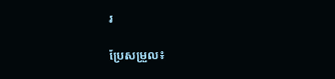រ

ប្រែសម្រួល៖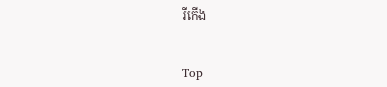រីកើង


Top